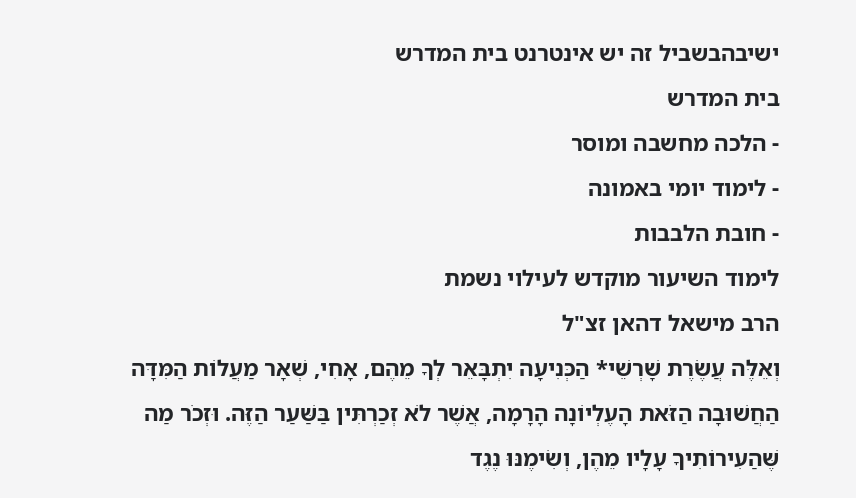ישיבהבשביל זה יש אינטרנט בית המדרש
בית המדרש
- הלכה מחשבה ומוסר
- לימוד יומי באמונה
- חובת הלבבות
לימוד השיעור מוקדש לעילוי נשמת
הרב מישאל דהאן זצ"ל
וְאֵלֶּה עֲשֶׂרֶת שָׁרְשֵׁי* הַכְּנִיעָה יִתְבָּאֵר לְךָ מֵהֶם, אָחִי, שְׁאָר מַעֲלוֹת הַמִּדָּה הַחֲשׁוּבָה הַזֹּאת הָעֶלְיוֹנָה הָרָמָה, אֲשֶׁר לֹא זְכַרְתִּין בַּשַּׁעַר הַזֶּה. וּזְכֹר מַה שֶּׁהַעִירוֹתִיךָ עָלָיו מֵהֶן, וְשִׂימֶנּוּ נֶגֶד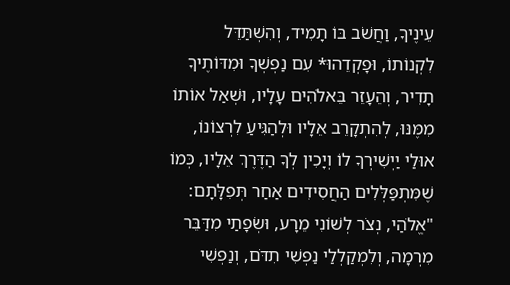עֵינֶיךָ, וַחֲשֹׁב בּוֹ תָמִיד, וְהִשְׁתַּדֵּל לִקְנוֹתוֹ, וּפָקְדֵהוּ* עִם נַפְשְׁךָ וּמִדּוֹתֶיךָ תָדִיר, וְהֵעָזֵר בֵּאלֹהִים עָלָיו, וּשְׁאַל אוֹתוֹ מִמֶּנּוּ, לְהִתְקָרֵב אֵלָיו וּלְהַגִּיעַ לִרְצוֹנוֹ, אוּלַי יַיְשִׁירְךָ לוֹ וְיָכִין לְךָ הַדֶּרֶךְ אֵלָיו, כְּמוֹ שֶׁמִּתְפַּלְּלִים הַחֲסִידִים אַחַר תְּפִלָּתָם: "אֱלֹהַי, נְצֹר לְשׁוֹנִי מֵרָע, וּשְׂפָתַי מִדַּבֵּר מִרְמָה, וְלִמְקַלְלַי נַפְשִׁי תִדֹּם, וְנַפְשִׁי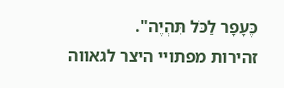כֶּעָפָר לַכֹּל תִּהְיֶה".
זהירות מפתויי היצר לגאווה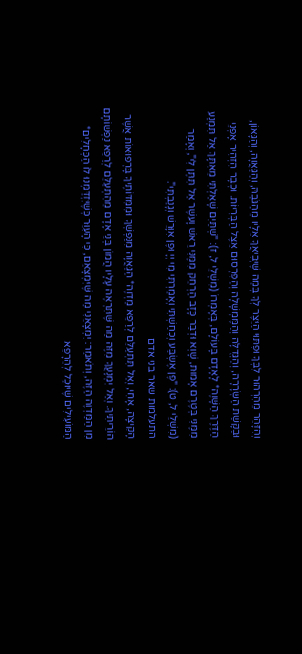וְהִזָּהֵר מֵהִרְהוּר לִבְּךָ וּפִתּוּי הַיֵּצֶר לְךָ בְּמַה שֶּׁיְּבִיאֲךָ אֵלָיו מֵהַגֹּבַהּ, וְהַגַּאֲוָה, וְהַגָּאוֹן, וּבַקָּשַׁת הַשְּׂרָרָה, וְהַגְּדֻלָּה וְהַמֶּמְשָׁלָה וְהַפִּרְסוּם אֵצֶל הַבְּרִיּוֹת. וּכְבָר הִזְהִיר אָפְנֵי הַדֶּרֶךְ הַשָּׁוֶה* לָאָדָם בָּעוֹלָם, בְּאָמְרוֹ (מִשְׁלֵי ל, ז): "שְׁתַּיִם שָׁאַלְתִּי מֵאִתָּךְ אַל תִּמְנַע מִמֶּנִּי בְּטֶרֶם אָמוּת, שָׁוְא וּדְבַר כָּזָב הַרְחֵק מִמֶּנִּי רֵאשׁ וָעשֶׁר אַל תִּתֶּן לִי", וְאָמַר (מִשְׁלֵי ל, ט): "פֶּן אֶשְׂבַּע וְכִחַשְׁתִּי וְאָמַרְתִּי מִי יְיָ וּפֶן אִוָּרֵשׁ וְגָנַבְתִּי".
התעלמות שאר בני אדם
הָקִיצָה, אָחִי, וְאַל תִּתְעַלֵּם לְרַפֵּא מַדְוֶה* הַגַּאֲוָה מִנַּפְשְׁךָ וּמִמִּדּוֹתֶיךָ בָּרְפוּאוֹת אֲשֶׁר הוֹרֵיתִיךָ. וְאַל יִמְנָעֲךָ מִזֶּה מַה שֶּׁתִּרְאֶה עָלָיו הֲמוֹן בְּנֵי אָדָם מֵהִתְעַלֵּם לְרַפֵּא נַפְשׁוֹתָם מִן הַמַּדְוֶה הַזֶּה, וְתֹאמַר: יִמְצָאֵנִי מַה שֶּׁיִּמְצָאֵם, כִּי הָעִוֵּר כְּשֶׁיִּזְדַּמְּנוּ לוֹ הַכְּחָלִים* הַמּוֹעִילִים שֶׁיּוּכַל לְהֵרָפֵא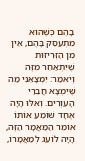בָהֶם כְּשֶׁהוּא מִתְעַסֵּק בָּהֶם, אֵין מִן הַזְּרִיזוּת שֶׁיִּתְאַחֵר מִזֶּה וְיֹאמַר: יִמְצָאֵנִי מַה שֶּׁיִּמְצָא חֲבֵרַי הָעִוְרִים. וְאִלּוּ הָיָה אֶחָד שׁוֹמֵעַ אוֹתוֹ אוֹמֵר הַמַּאֲמָר הַזֶּה, הָיָה לוֹעֵג לְמַאֲמָרוֹ,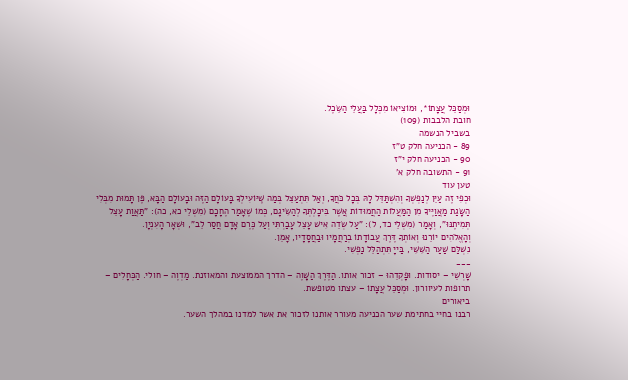וּמְסַכֵּל עֲצָתוֹ*, וּמוֹצִיאוֹ מִכְּלָל בַּעֲלֵי הַשֵּׂכֶל.
חובת הלבבות (109)
בשביל הנשמה
89 - הכניעה חלק ט"ז
90 - הכניעה חלק י"ז
91 - התשובה חלק א'
טען עוד
וּכְפִי זֶה עַיֵּן לְנַפְשְׁךָ וְהִשְׁתַּדֵּל לָהּ בְּכָל כֹּחֲךָ, וְאַל תִּתְעַצֵּל בְּמַה שֶּׁיּוֹעִילְךָ בָּעוֹלָם הַזֶּה וּבָעוֹלָם הַבָּא, פֶּן תָּמוּת מִבְּלִי הַשָּׂגַת מַאֲוַיֶּיךָ מִן הַמַּעֲלוֹת הַחֲמוּדוֹת אֲשֶׁר בִּיכָלְתְּךָ לְהַשִּׂיגָם, כְּמוֹ שֶׁאָמַר הֶחָכָם (מִשְׁלֵי כא, כה): "תַּאֲוַת עָצֵל תְּמִיתֶנּוּ", וְאָמַר (מִשְׁלֵי כד, ל): "עַל שְׂדֵה אִישׁ עָצֵל עָבַרְתִּי וְעַל כֶּרֶם אָדָם חֲסַר לֵב", וּשְׁאָר הָעִנְיָן.
וְהָאֱלֹהִים יוֹרֵנוּ וְאוֹתְךָ דֶּרֶךְ עֲבוֹדָתוֹ בְרַחֲמָיו וּבַחֲסָדָיו, אָמֵן.
נִשְׁלַּם שַׁעַר הַשִּׁשִּׁי, בַּייָ תִּתְהַלֵּל נַפְשִׁי.
___
שָׁרְשֵׁי – יסודות. וּפָקְדֵהוּ – זכור אותו. הַדֶּרֶךְ הַשָּׁוֶה – הדרך הממוצעת והמאוזנת. מַדְוֶה – חולי. הַכְּחָלִים – תרופות לעיוורון. וּמְסַכֵּל עֲצָתוֹ – עצתו מטופשת.
ביאורים
רבנו בחיי בחתימת שער הכניעה מעורר אותנו לזכור את אשר למדנו במהלך השער.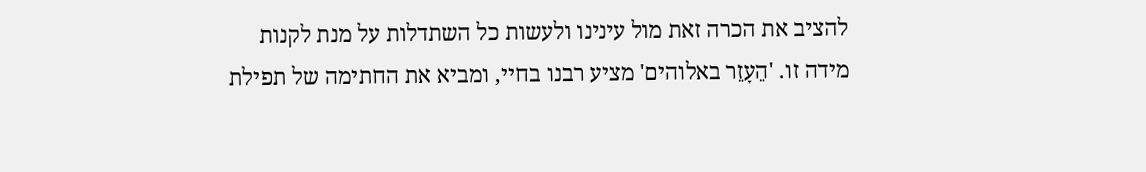להציב את הכרה זאת מול עינינו ולעשות כל השתדלות על מנת לקנות מידה זו. 'הֵעָזֵר באלוהים' מציע רבנו בחיי, ומביא את החתימה של תפילת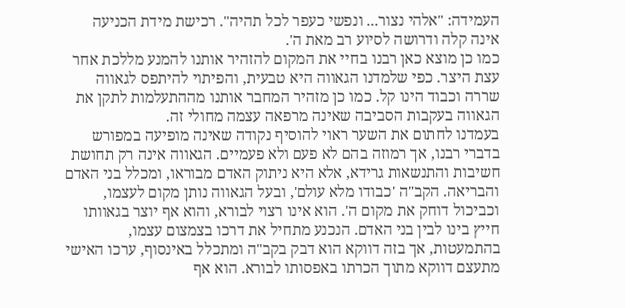העמידה: "אלהי נצור... ונפשי כעפר לכל תהיה". רכישת מידת הכניעה אינה קלה ודרושה לסיוע רב מאת ה'.
כמו כן מוצא כאן רבנו בחיי את המקום להזהיר אותנו להמנע מללכת אחר עצת היצר. כפי שלמדנו הגאווה היא טבעית, והפיתוי להיתפס לגאווה שררה וכבוד הינו קל. כמו כן מזהיר המחבר אותנו מההתעלמות לתקן את הגאווה בעקבות הסביבה שאינה מרפאה עצמה מחולי זה.
בעמדנו לחתום את השער ראוי להוסיף נקודה שאינה מופיעה במפורש בדברי רבנו, אך רמוזה בהם לא פעם ולא פעמיים. הגאווה אינה רק תחושת חשיבות והתנשאות גרידא, אלא היא ניתוק האדם מבוראו, ומכלל בני האדם והבריאה. הקב"ה 'כבודו מלא עולם', ובעל הגאווה נותן מקום לעצמו, וכביכול דוחק את מקום ה'. הוא אינו רצוי לבורא, והוא אף יוצר בגאוותו חייץ בינו לבין בני האדם. הנכנע מתחיל את דרכו בצמצום עצמו, בהתמעטות, אך בזה דווקא הוא דבק בקב"ה ומתכלל באינסוף, ערכו האישי מתעצם דווקא מתוך הכרתו באפסותו לבורא. הוא אף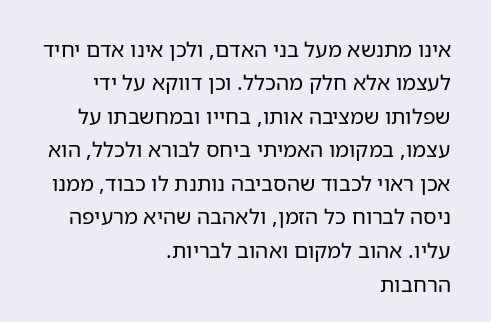אינו מתנשא מעל בני האדם, ולכן אינו אדם יחיד לעצמו אלא חלק מהכלל. וכן דווקא על ידי שפלותו שמציבה אותו, בחייו ובמחשבתו על עצמו, במקומו האמיתי ביחס לבורא ולכלל, הוא אכן ראוי לכבוד שהסביבה נותנת לו כבוד, ממנו ניסה לברוח כל הזמן, ולאהבה שהיא מרעיפה עליו. אהוב למקום ואהוב לבריות.
הרחבות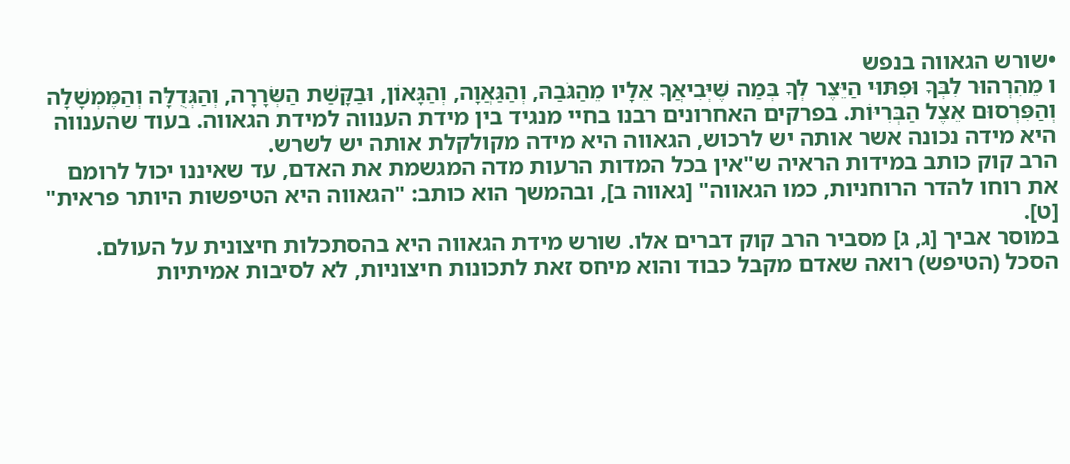•שורש הגאווה בנפש
ו מֵהִרְהוּר לִבְּךָ וּפִתּוּי הַיֵּצֶר לְךָ בְּמַה שֶּׁיְּבִיאֲךָ אֵלָיו מֵהַגֹּבַהּ, וְהַגַּאֲוָה, וְהַגָּאוֹן, וּבַקָּשַׁת הַשְּׂרָרָה, וְהַגְּדֻלָּה וְהַמֶּמְשָׁלָה וְהַפִּרְסוּם אֵצֶל הַבְּרִיּוֹת. בפרקים האחרונים רבנו בחיי מנגיד בין מידת הענווה למידת הגאווה. בעוד שהענווה היא מידה נכונה אשר אותה יש לרכוש, הגאווה היא מידה מקולקלת אותה יש לשרש.
הרב קוק כותב במידות הראיה ש"אין בכל המדות הרעות מדה המגשמת את האדם, עד שאיננו יכול לרומם את רוחו להדר הרוחניות, כמו הגאווה" [גאווה ב], ובהמשך הוא כותב: "הגאווה היא הטיפשות היותר פראית" [ט].
במוסר אביך [ג, ג] מסביר הרב קוק דברים אלו. שורש מידת הגאווה היא בהסתכלות חיצונית על העולם. הסכל (הטיפש) רואה שאדם מקבל כבוד והוא מיחס זאת לתכונות חיצוניות, לא לסיבות אמיתיות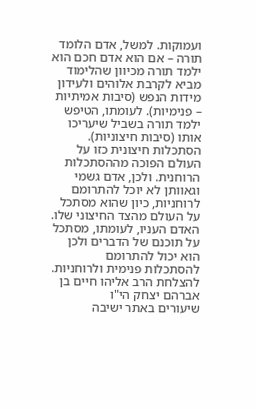ועמוקות. למשל, אדם הלומד תורה – אם הוא אדם חכם הוא ילמד תורה מכיוון שהלימוד מביא לקרבת אלוהים ולעידון מידות הנפש (סיבות אמיתיות – פנימיות). לעומתו, הטיפש ילמד תורה בשביל שיעריכו אותו (סיבות חיצוניות). הסתכלות חיצונית כזו על העולם הפוכה מההסתכלות הרוחנית. ולכן, אדם גשמי וגאוותן לא יוכל להתרומם לרוחניות, כיון שהוא מסתכל על העולם מהצד החיצוני שלו. האדם העניו, לעומתו, מסתכל על תוכנם של הדברים ולכן הוא יכול להתרומם להסתכלות פנימית ולרוחניות.
להצלחת הרב אליהו חיים בן אברהם יצחק הי"ו
שיעורים באתר ישיבה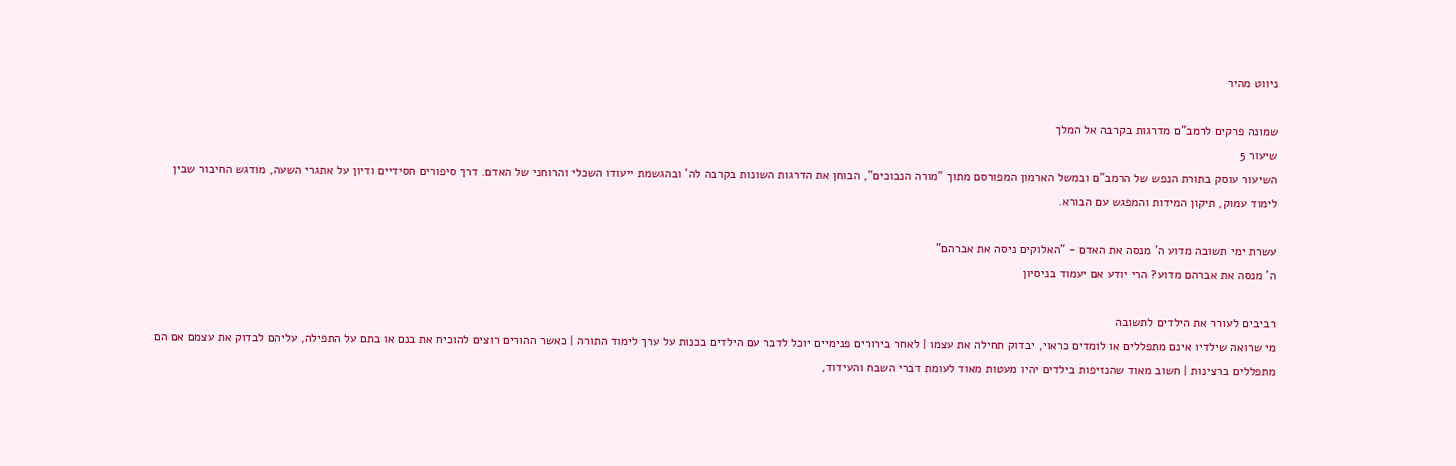ניווט מהיר

שמונה פרקים לרמב"ם מדרגות בקרבה אל המלך
שיעור 5
השיעור עוסק בתורת הנפש של הרמב"ם ובמשל הארמון המפורסם מתוך "מורה הנבוכים", הבוחן את הדרגות השונות בקרבה לה' ובהגשמת ייעודו השכלי והרוחני של האדם. דרך סיפורים חסידיים ודיון על אתגרי השעה, מודגש החיבור שבין לימוד עמוק, תיקון המידות והמפגש עם הבורא.

עשרת ימי תשובה מדוע ה' מנסה את האדם - "האלוקים ניסה את אברהם"
ה' מנסה את אברהם מדוע? הרי יודע אם יעמוד בניסיון

רביבים לעורר את הילדים לתשובה
מי שרואה שילדיו אינם מתפללים או לומדים כראוי, יבדוק תחילה את עצמו | לאחר בירורים פנימיים יוכל לדבר עם הילדים בכנות על ערך לימוד התורה | כאשר ההורים רוצים להוכיח את בנם או בתם על התפילה, עליהם לבדוק את עצמם אם הם מתפללים ברצינות | חשוב מאוד שהנזיפות בילדים יהיו מעטות מאוד לעומת דברי השבח והעידוד,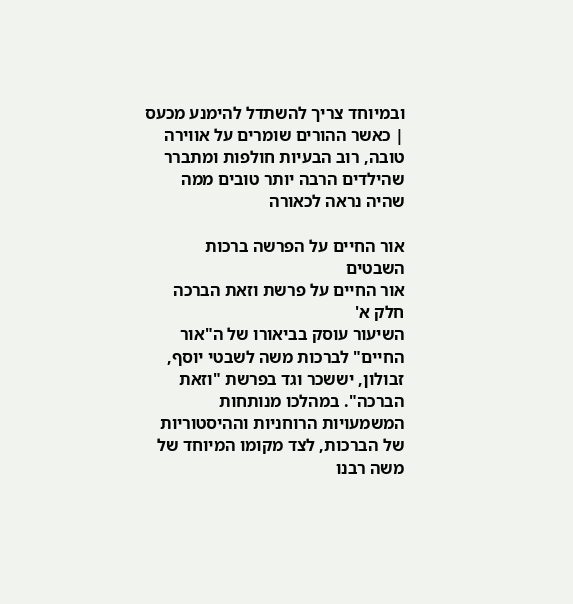ובמיוחד צריך להשתדל להימנע מכעס | כאשר ההורים שומרים על אווירה טובה, רוב הבעיות חולפות ומתברר שהילדים הרבה יותר טובים ממה שהיה נראה לכאורה

אור החיים על הפרשה ברכות השבטים
אור החיים על פרשת וזאת הברכה חלק א'
השיעור עוסק בביאורו של ה"אור החיים" לברכות משה לשבטי יוסף, זבולון, יששכר וגד בפרשת "וזאת הברכה". במהלכו מנותחות המשמעויות הרוחניות וההיסטוריות של הברכות, לצד מקומו המיוחד של משה רבנו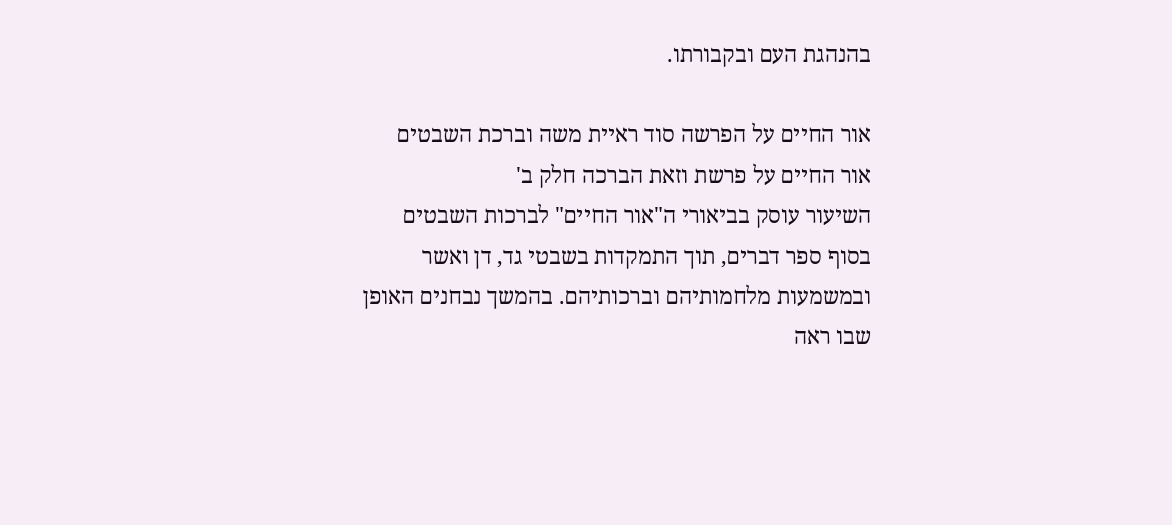בהנהגת העם ובקבורתו.

אור החיים על הפרשה סוד ראיית משה וברכת השבטים
אור החיים על פרשת וזאת הברכה חלק ב'
השיעור עוסק בביאורי ה"אור החיים" לברכות השבטים בסוף ספר דברים, תוך התמקדות בשבטי גד, דן ואשר ובמשמעות מלחמותיהם וברכותיהם. בהמשך נבחנים האופן שבו ראה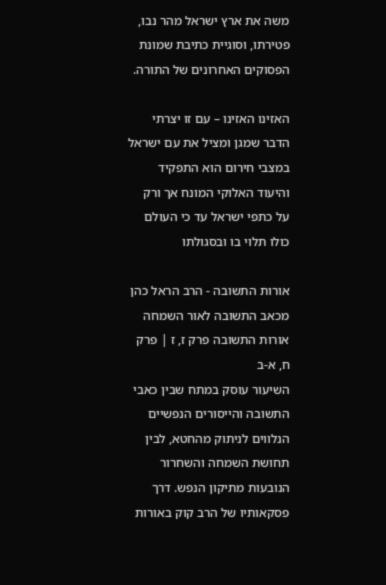משה את ארץ ישראל מהר נבו, פטירתו, וסוגיית כתיבת שמונת הפסוקים האחרונים של התורה.

האזינו האזינו – עם זו יצרתי
הדבר שמגן ומציל את עם ישראל במצבי חירום הוא התפקיד והיעוד האלוקי המונח אך ורק על כתפי ישראל עד כי העולם כולו תלוי בו ובסגולתו

אורות התשובה - הרב הראל כהן מכאב התשובה לאור השמחה
אורות התשובה פרק ז, ז | פרק ח, א-ב
השיעור עוסק במתח שבין כאבי התשובה והייסורים הנפשיים הנלווים לניתוק מהחטא, לבין תחושת השמחה והשחרור הנובעות מתיקון הנפש. דרך פסקאותיו של הרב קוק באורות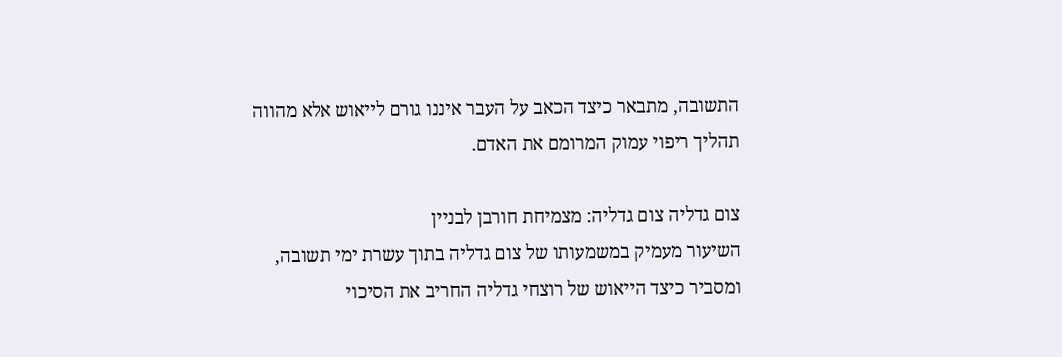התשובה, מתבאר כיצד הכאב על העבר איננו גורם לייאוש אלא מהווה תהליך ריפוי עמוק המרומם את האדם.

צום גדליה צום גדליה: מצמיחת חורבן לבניין
השיעור מעמיק במשמעותו של צום גדליה בתוך עשרת ימי תשובה, ומסביר כיצד הייאוש של רוצחי גדליה החריב את הסיכוי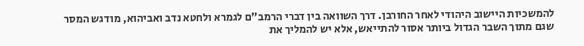להמשכיות היישוב היהודי לאחר החורבן. דרך השוואה בין דברי הרמב"ם לגמרא ולחטא נדב ואביהוא, מודגש המסר שגם מתוך השבר הגדול ביותר אסור להתייאש, אלא יש להמליך את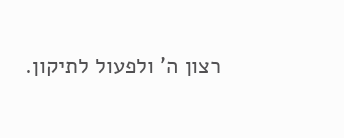רצון ה' ולפעול לתיקון.